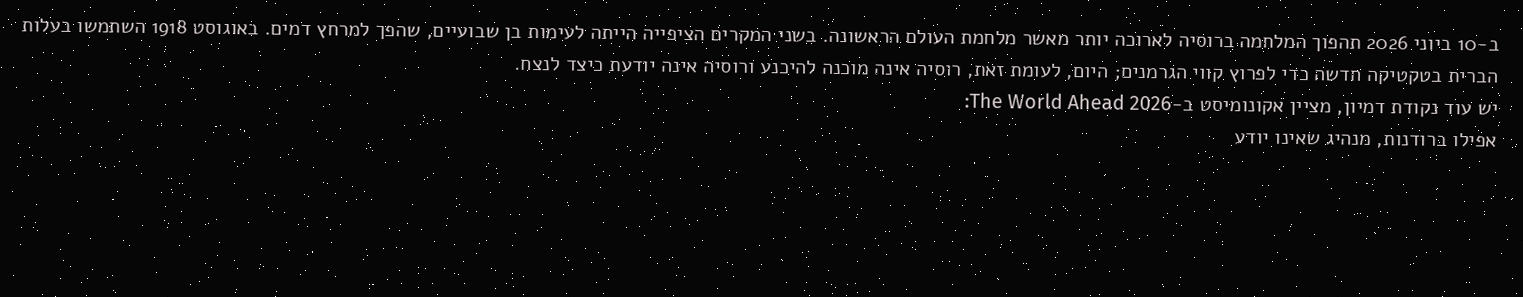ב-10 ביוני 2026 תהפוך המלחמה ברוסיה לארוכה יותר מאשר מלחמת העולם הראשונה. בשני המקרים הציפייה הייתה לעימות בן שבועיים, שהפך למרחץ דמים. באוגוסט 1918 השתמשו בעלות הברית בטקטיקה חדשה כדי לפרוץ קווי הגרמנים; היום, לעומת זאת, רוסיה אינה מוכנה להיכנע ורוסיה אינה יודעת כיצד לנצח.
יש עוד נקודת דמיון, מציין אקונומיסט ב-The World Ahead 2026:
אפילו ברודנות, מנהיג שאינו יודע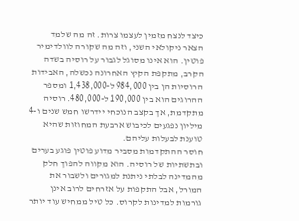כיצד לנצח מזמין לעצמו צרות. זה מה שלמד הצאר ניקולאי השני, וזה מה שקורה לוולדימיר פוטין. הוא אינו מסוגל לגבור על רוסיה בשדה הקרב, מתקפת הקיץ האחרונה נכשלה, האבידות הרוסיות הן בין 984,000 ל-1,438,000 ומספר ההרוגים הוא בין 190,000 ל-480,000. רוסיה מתקדמת, אך בקצב הנוכחי יידרשו חמש שנים ו-4 מיליון נפגעים לכיבוש ארבעת המחוזות שהיא טוענת לבעלות עליהם.
חוסר ההתקדמות מסביר מדוע פוטין פוגע בערים ובתשתיות של רוסיה. הוא מקווה להפוך חלק מהמדינה לבלתי ניתנת למגורים ולשבור את המורל, אבל התקפות על אזרחים לרוב אינן גורמות למדינות לקרוס. כל טיל ממחיש עוד יותר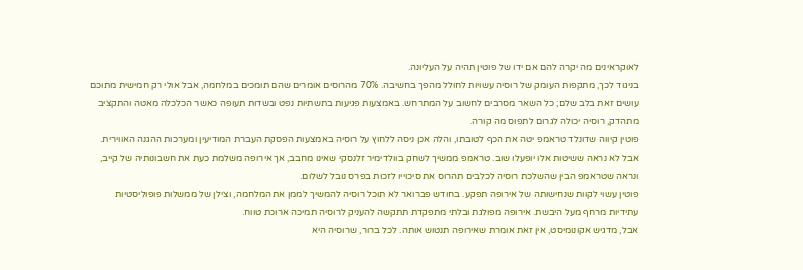לאוקראינים מה יקרה להם אם ידו של פוטין תהיה על העליונה.
בניגוד לכך, מתקפות העומק של רוסיה עשויות לחולל מהפך בחשיבה. 70% מהרוסים אומרים שהם תומכים במלחמה, אבל אולי רק חמישית מתוכם עושים זאת בלב שלם; כל השאר מסרבים לחשוב על המתרחש. באמצעות פגיעות בתשתיות נפט ובשדות תעופה כאשר הכלכלה מאטה והתקציב מתהדק, רוסיה יכולה לגרום לתפוס מה קורה.
פוטין קיווה שדונלד טראמפ יטה את הכף לטובתו, והלה אכן ניסה ללחוץ על רוסיה באמצעות הפסקת העברת המודיעין ומערכות ההגנה האווירית. אבל לא נראה ששיטות אלו יופעלו שוב. טראמפ ממשיך לשחק בוולדימיר זלנסקי שאינו מחבב, אך אירופה משלמת כעת את חשבונותיה של קייב, ונראה שטראמפ הבין שהשלכת רוסיה לכלבים תהרוס את סיכוייו לזכות בפרס נובל לשלום.
פוטין עשוי לקוות שנחישותה של אירופה תפקע. בחודש פברואר לא תוכל רוסיה להמשיך לממן את המלחמה, וצילן של ממשלות פופוליסטיות עתידיות מרחף מעל היבשת. אירופה מפולגת ובלתי מתפקדת תתקשה להעניק לרוסיה תמיכה ארוכת טווח.
אבל, מדגיש אקונומיסט, אין זאת אומרת שאירופה תנטוש אותה. לכל ברור, שרוסיה היא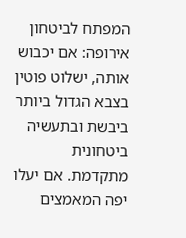המפתח לביטחון אירופה: אם יכבוש אותה, ישלוט פוטין בצבא הגדול ביותר ביבשת ובתעשיה ביטחונית מתקדמת. אם יעלו יפה המאמצים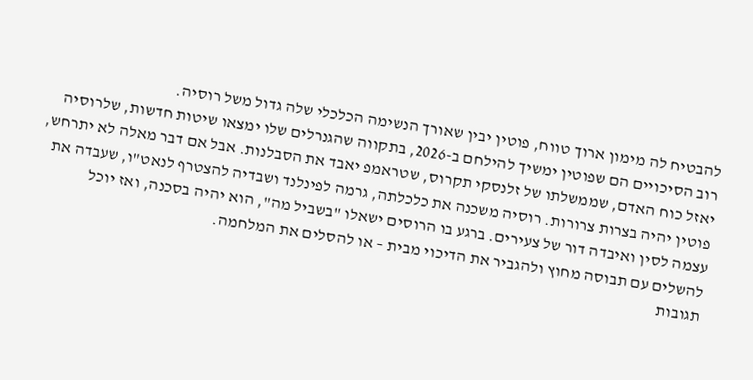להבטיח לה מימון ארוך טווח, פוטין יבין שאורך הנשימה הכלכלי שלה גדול משל רוסיה.
רוב הסיכויים הם שפוטין ימשיך להילחם ב-2026, בתקווה שהגנרלים שלו ימצאו שיטות חדשות, שלרוסיה יאזל כוח האדם, שממשלתו של זלנסקי תקרוס, שטראמפ יאבד את הסבלנות. אבל אם דבר מאלה לא יתרחש, פוטין יהיה בצרות צרורות. רוסיה משכנה את כלכלתה, גרמה לפינלנד ושבדיה להצטרף לנאט"ו, שעבדה את עצמה לסין ואיבדה דור של צעירים. ברגע בו הרוסים ישאלו "בשביל מה", הוא יהיה בסכנה, ואז יוכל להשלים עם תבוסה מחוץ ולהגביר את הדיכוי מבית – או להסלים את המלחמה.
תגובות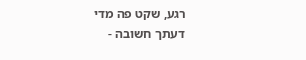רגע, שקט פה מדי
דעתך חשובה -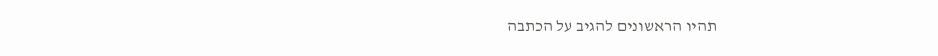תהיו הראשונים להגיב על הכתבה